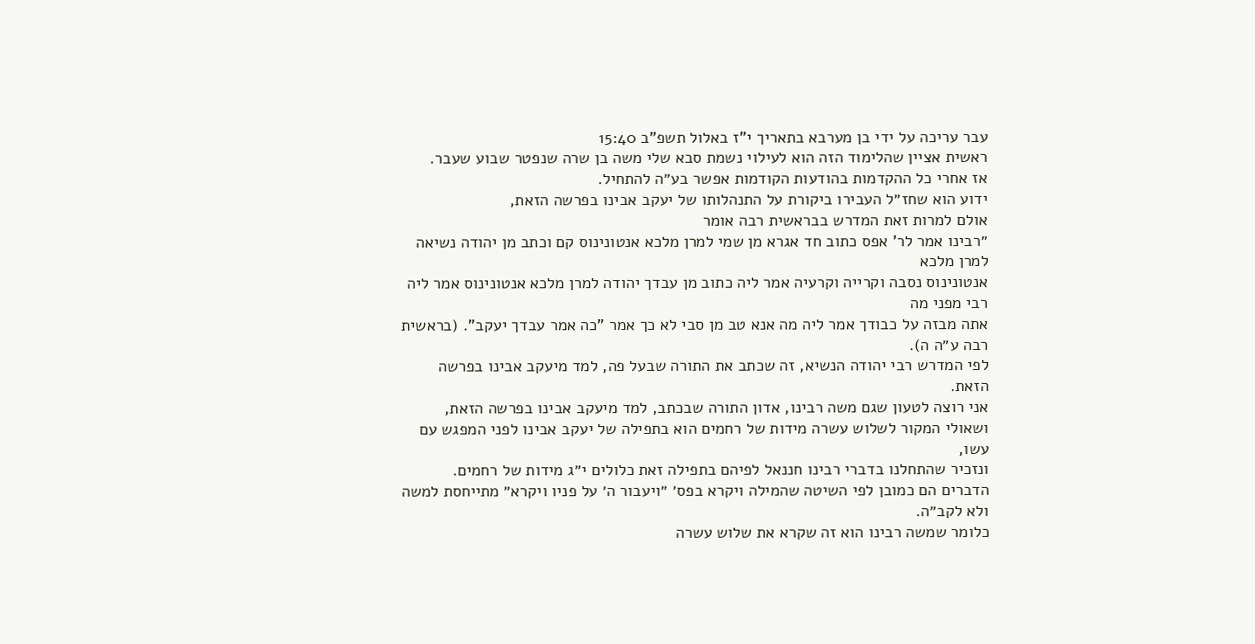עבר עריכה על ידי בן מערבא בתאריך י"ז באלול תשפ"ב 15:40
ראשית אציין שהלימוד הזה הוא לעילוי נשמת סבא שלי משה בן שרה שנפטר שבוע שעבר.
אז אחרי כל ההקדמות בהודעות הקודמות אפשר בע״ה להתחיל.
ידוע הוא שחז״ל העבירו ביקורת על התנהלותו של יעקב אבינו בפרשה הזאת,
אולם למרות זאת המדרש בבראשית רבה אומר
״רבינו אמר לר' אפס כתוב חד אגרא מן שמי למרן מלכא אנטונינוס קם וכתב מן יהודה נשיאה למרן מלכא
אנטונינוס נסבה וקרייה וקרעיה אמר ליה כתוב מן עבדך יהודה למרן מלכא אנטונינוס אמר ליה רבי מפני מה
אתה מבזה על כבודך אמר ליה מה אנא טב מן סבי לא כך אמר "כה אמר עבדך יעקב". (בראשית רבה ע״ה ה).
לפי המדרש רבי יהודה הנשיא, זה שכתב את התורה שבעל פה, למד מיעקב אבינו בפרשה הזאת.
אני רוצה לטעון שגם משה רבינו, אדון התורה שבכתב, למד מיעקב אבינו בפרשה הזאת,
ושאולי המקור לשלוש עשרה מידות של רחמים הוא בתפילה של יעקב אבינו לפני המפגש עם עשו,
ונזכיר שהתחלנו בדברי רבינו חננאל לפיהם בתפילה זאת כלולים י״ג מידות של רחמים.
הדברים הם כמובן לפי השיטה שהמילה ויקרא בפס׳ ״ויעבור ה׳ על פניו ויקרא״ מתייחסת למשה ולא לקב״ה.
כלומר שמשה רבינו הוא זה שקרא את שלוש עשרה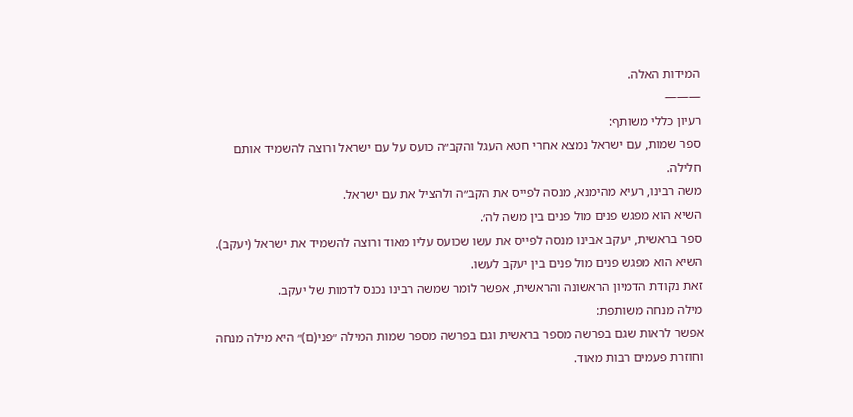המידות האלה.
———
רעיון כללי משותף:
ספר שמות, עם ישראל נמצא אחרי חטא העגל והקב״ה כועס על עם ישראל ורוצה להשמיד אותם חלילה.
משה רבינו, רעיא מהימנא, מנסה לפייס את הקב״ה ולהציל את עם ישראל.
השיא הוא מפגש פנים מול פנים בין משה לה׳.
ספר בראשית, יעקב אבינו מנסה לפייס את עשו שכועס עליו מאוד ורוצה להשמיד את ישראל (יעקב).
השיא הוא מפגש פנים מול פנים בין יעקב לעשו.
זאת נקודת הדמיון הראשונה והראשית, אפשר לומר שמשה רבינו נכנס לדמות של יעקב.
מילה מנחה משותפת:
אפשר לראות שגם בפרשה מספר בראשית וגם בפרשה מספר שמות המילה ״פני(ם)״ היא מילה מנחה
וחוזרת פעמים רבות מאוד.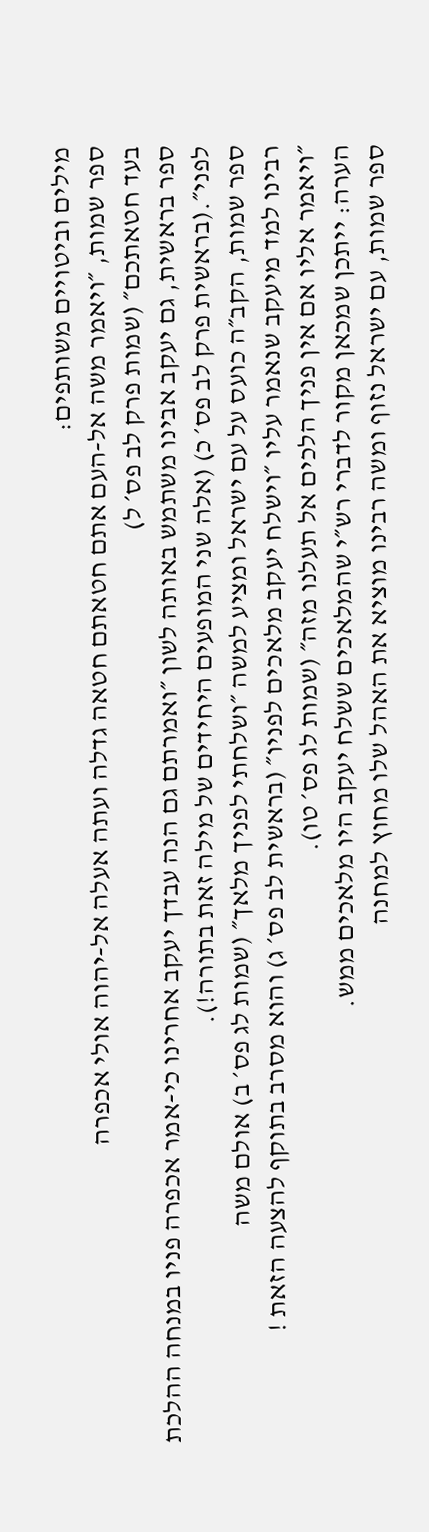מילים וביטויים משותפים:
ספר שמות, ״ויאמר משה אל-העם אתם חטאתם חטאה גדלה ועתה אעלה אל-יהוה אולי אכפרה
בעד חטאתכם״ (שמות פרק לב פס׳ ל)
ספר בראשית, גם יעקב אבינו משתמש באותה לשון ״ואמרתם גם הנה עבדך יעקב אחרינו כי-אמר אכפרה פניו במנחה ההלכת לפני״.(בראשית פרק לב פס׳ כ) (אלה שני המופעים היחידים של מילה זאת בתורה!).
ספר שמות, הקב״ה כועס על עם ישראל ומציע למשה ״ושלחתי לפניך מלאך״ (שמות לג פס׳ ב) אולם משה
רבינו למד מיעקב שנאמר עליו ״וישלח יעקב מלאכים לפניו״ (בראשית לב פס׳ ג) והוא מסרב בתוקף להצעה הזאת !
״ויאמר אליו אם אין פניך הלכים אל תעלנו מזה״ (שמות לג פס׳ טו).
הערה: ייתכן שמכאן מקור לדברי רש״י שהמלאכים ששלח יעקב היו מלאכים ממש.
ספר שמות, עם ישראל נזוף ומשה רבינו מוציא את האהל שלו מחוץ למחנה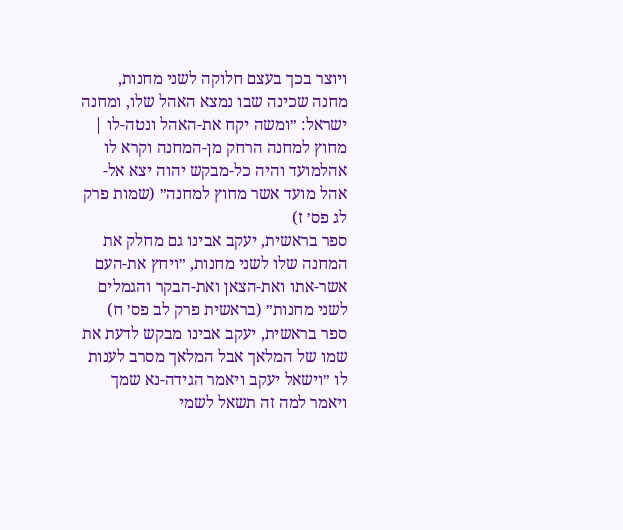ויוצר בכך בעצם חלוקה לשני מחנות, מחנה שכינה שבו נמצא האהל שלו, ומחנה ישראל: ״ומשה יקח את-האהל ונטה-לו | מחוץ למחנה הרחק מן-המחנה וקרא לו אהלמועד והיה כל-מבקש יהוה יצא אל-אהל מועד אשר מחוץ למחנה״ (שמות פרק לג פס׳ ז)
ספר בראשית, יעקב אבינו גם מחלק את המחנה שלו לשני מחנות, ״ויחץ את-העם אשר-אתו ואת-הצאן ואת-הבקר והגמלים לשני מחנות״ (בראשית פרק לב פס׳ ח)
ספר בראשית, יעקב אבינו מבקש לדעת את שמו של המלאך אבל המלאך מסרב לענות לו ״וישאל יעקב ויאמר הגידה-נא שמך ויאמר למה זה תשאל לשמי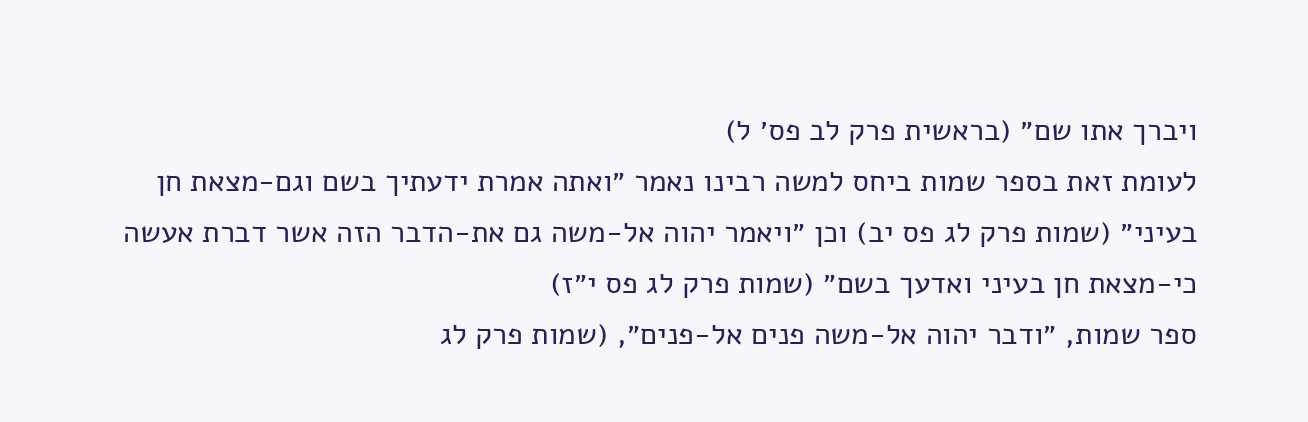ויברך אתו שם״ (בראשית פרק לב פס׳ ל)
לעומת זאת בספר שמות ביחס למשה רבינו נאמר ״ואתה אמרת ידעתיך בשם וגם-מצאת חן בעיני״ (שמות פרק לג פס יב) וכן ״ויאמר יהוה אל-משה גם את-הדבר הזה אשר דברת אעשה כי-מצאת חן בעיני ואדעך בשם״ (שמות פרק לג פס י״ז)
ספר שמות, ״ודבר יהוה אל-משה פנים אל-פנים״, (שמות פרק לג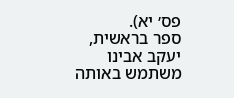פס׳ יא).
ספר בראשית, יעקב אבינו משתמש באותה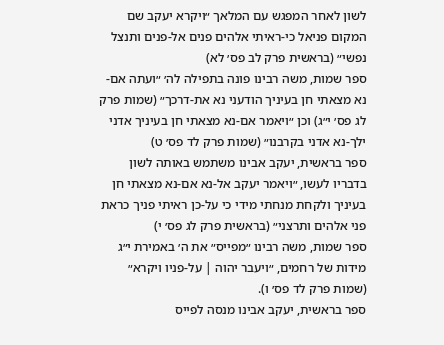לשון לאחר המפגש עם המלאך ״ויקרא יעקב שם המקום פניאל כי-ראיתי אלהים פנים אל-פנים ותנצל נפשי״ (בראשית פרק לב פס׳ לא)
ספר שמות, משה רבינו פונה בתפילה לה׳ ״ועתה אם-נא מצאתי חן בעיניך הודעני נא את-דרכך״ (שמות פרק לג פס׳ י״ג) וכן ״ויאמר אם-נא מצאתי חן בעיניך אדני ילך-נא אדני בקרבנו״ (שמות פרק לד פס׳ ט)
ספר בראשית, יעקב אבינו משתמש באותה לשון בדבריו לעשו, ״ויאמר יעקב אל-נא אם-נא מצאתי חן בעיניך ולקחת מנחתי מידי כי על-כן ראיתי פניך כראת פני אלהים ותרצני״ (בראשית פרק לג פס׳ י)
ספר שמות, משה רבינו ״מפייס״ את ה׳ באמירת י״ג מידות של רחמים, ״ויעבר יהוה | על-פניו ויקרא״ (שמות פרק לד פס׳ ו).
ספר בראשית, יעקב אבינו מנסה לפייס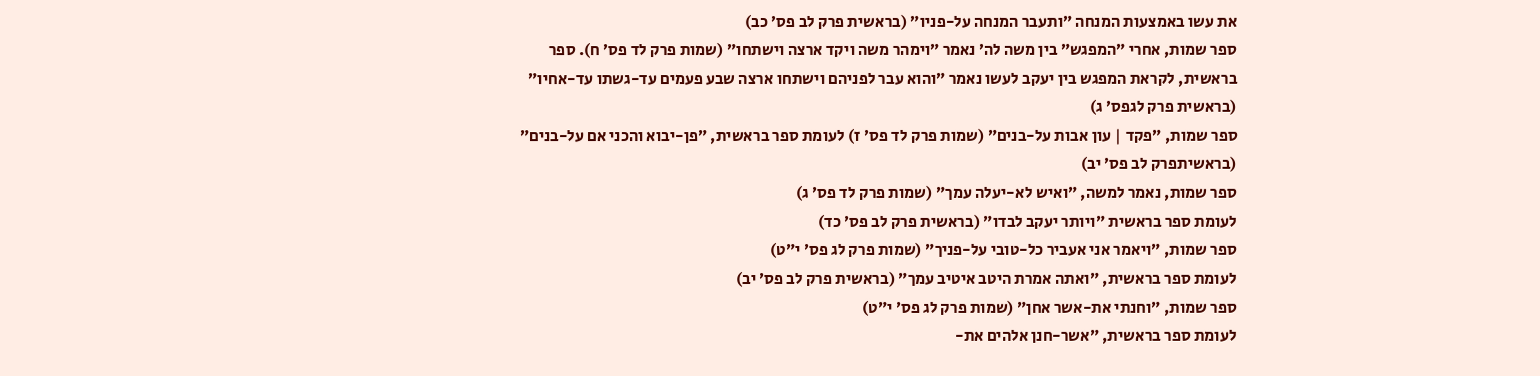את עשו באמצעות המנחה ״ותעבר המנחה על-פניו״ (בראשית פרק לב פס׳ כב)
ספר שמות, אחרי ״המפגש״ בין משה לה׳ נאמר ״וימהר משה ויקד ארצה וישתחו״ (שמות פרק לד פס׳ ח). ספר בראשית, לקראת המפגש בין יעקב לעשו נאמר ״והוא עבר לפניהם וישתחו ארצה שבע פעמים עד-גשתו עד-אחיו״ (בראשית פרק לגפס׳ ג)
ספר שמות, ״פקד | עון אבות על-בנים״ (שמות פרק לד פס׳ ז) לעומת ספר בראשית, ״פן-יבוא והכני אם על-בנים״ (בראשיתפרק לב פס׳ יב)
ספר שמות, נאמר למשה, ״ואיש לא-יעלה עמך״ (שמות פרק לד פס׳ ג)
לעומת ספר בראשית ״ויותר יעקב לבדו״ (בראשית פרק לב פס׳ כד)
ספר שמות, ״ויאמר אני אעביר כל-טובי על-פניך״ (שמות פרק לג פס׳ י״ט)
לעומת ספר בראשית, ״ואתה אמרת היטב איטיב עמך״ (בראשית פרק לב פס׳ יב)
ספר שמות, ״וחנתי את-אשר אחן״ (שמות פרק לג פס׳ י״ט)
לעומת ספר בראשית, ״אשר-חנן אלהים את-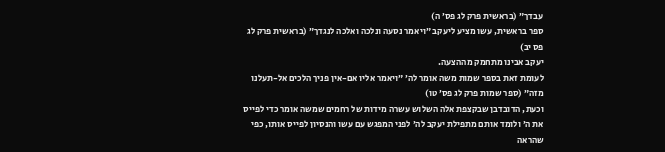עבדך״ (בראשית פרק לג פס׳ ה)
ספר בראשית, עשו מציע ליעקב ״ויאמר נסעה ונלכה ואלכה לנגדך״ (בראשית פרק לג פס יב)
יעקב אבינו מתחמק מההצעה.
לעומת זאת בספר שמות משה אומר לה׳ ״ויאמר אליו אם-אין פניך הלכים אל-תעלנו מזה״ (ספר שמות פרק לג פס׳ טו)
וכעת, הדובדבן שבקצפת אלה השלוש עשרה מידות של רחמים שמשה אומר כדי לפייס את ה׳ ולומד אותם מתפילת יעקב לה׳ לפני המפגש עם עשו והנסיון לפייס אותו, כפי שהראה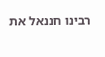רבינו חננאל את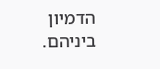הדמיון ביניהם.